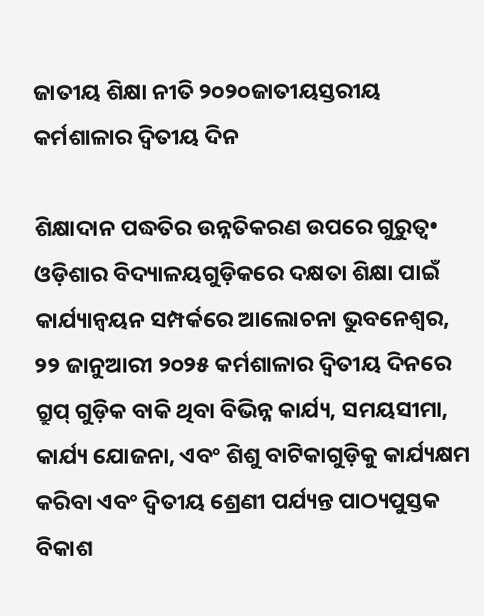ଜାତୀୟ ଶିକ୍ଷା ନୀତି ୨୦୨୦ଜାତୀୟସ୍ତରୀୟ କର୍ମଶାଳାର ଦ୍ବିତୀୟ ଦିନ

ଶିକ୍ଷାଦାନ ପଦ୍ଧତିର ଉନ୍ନତିକରଣ ଉପରେ ଗୁରୁତ୍ବ• ଓଡ଼ିଶାର ବିଦ୍ୟାଳୟଗୁଡ଼ିକରେ ଦକ୍ଷତା ଶିକ୍ଷା ପାଇଁ କାର୍ଯ୍ୟାନ୍ୱୟନ ସମ୍ପର୍କରେ ଆଲୋଚନା ଭୁବନେଶ୍ବର, ୨୨ ଜାନୁଆରୀ ୨୦୨୫ କର୍ମଶାଳାର ଦ୍ୱିତୀୟ ଦିନରେ ଗ୍ରୁପ୍ ଗୁଡ଼ିକ ବାକି ଥିବା ବିଭିନ୍ନ କାର୍ଯ୍ୟ, ସମୟସୀମା, କାର୍ଯ୍ୟ ଯୋଜନା, ଏବଂ ଶିଶୁ ବାଟିକାଗୁଡ଼ିକୁ କାର୍ଯ୍ୟକ୍ଷମ କରିବା ଏବଂ ଦ୍ୱିତୀୟ ଶ୍ରେଣୀ ପର୍ଯ୍ୟନ୍ତ ପାଠ୍ୟପୁସ୍ତକ ବିକାଶ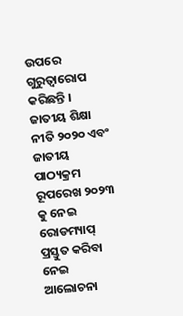ଉପରେ ଗୁରୁତ୍ୱାରୋପ କରିଛନ୍ତି । ଜାତୀୟ ଶିକ୍ଷା ନୀତି ୨୦୨୦ ଏବଂ ଜାତୀୟ ପାଠ୍ୟକ୍ରମ ରୂପରେଖ ୨୦୨୩ କୁ ନେଇ ରୋଡମ୍ୟାପ୍ ପ୍ରସ୍ତୁତ କରିବା ନେଇ ଆଲୋଚନା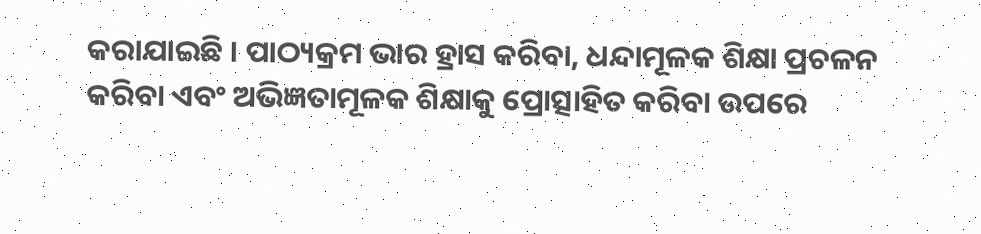କରାଯାଇଛି । ପାଠ୍ୟକ୍ରମ ଭାର ହ୍ରାସ କରିବା, ଧନ୍ଦାମୂଳକ ଶିକ୍ଷା ପ୍ରଚଳନ କରିବା ଏବଂ ଅଭିଜ୍ଞତାମୂଳକ ଶିକ୍ଷାକୁ ପ୍ରୋତ୍ସାହିତ କରିବା ଉପରେ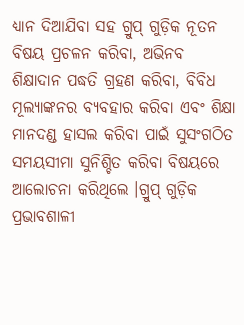ଧ୍ୟାନ ଦିଆଯିବା ସହ ଗ୍ରୁପ୍ ଗୁଡ଼ିକ ନୂତନ ବିଷୟ ପ୍ରଚଳନ କରିବା, ଅଭିନବ ଶିକ୍ଷାଦାନ ପଦ୍ଧତି ଗ୍ରହଣ କରିବା, ବିବିଧ ମୂଲ୍ୟାଙ୍କନର ବ୍ୟବହାର କରିବା ଏବଂ ଶିକ୍ଷା ମାନଦଣ୍ଡ ହାସଲ କରିବା ପାଇଁ ସୁସଂଗଠିତ ସମୟସୀମା ସୁନିଶ୍ଚିତ କରିବା ବିଷୟରେ ଆଲୋଚନା କରିଥିଲେ ।ଗ୍ରୁପ୍ ଗୁଡ଼ିକ ପ୍ରଭାବଶାଳୀ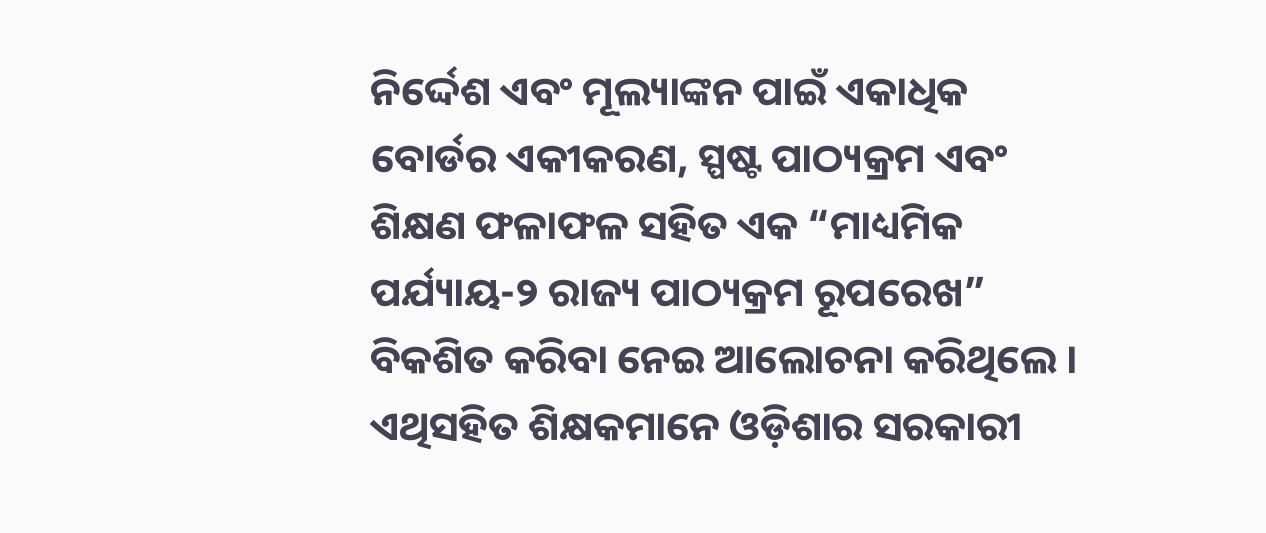ନିର୍ଦ୍ଦେଶ ଏବଂ ମୂଲ୍ୟାଙ୍କନ ପାଇଁ ଏକାଧିକ ବୋର୍ଡର ଏକୀକରଣ, ସ୍ପଷ୍ଟ ପାଠ୍ୟକ୍ରମ ଏବଂ ଶିକ୍ଷଣ ଫଳାଫଳ ସହିତ ଏକ “ମାଧ୍ୟମିକ ପର୍ଯ୍ୟାୟ-୨ ରାଜ୍ୟ ପାଠ୍ୟକ୍ରମ ରୂପରେଖ” ବିକଶିତ କରିବା ନେଇ ଆଲୋଚନା କରିଥିଲେ । ଏଥିସହିତ ଶିକ୍ଷକମାନେ ଓଡ଼ିଶାର ସରକାରୀ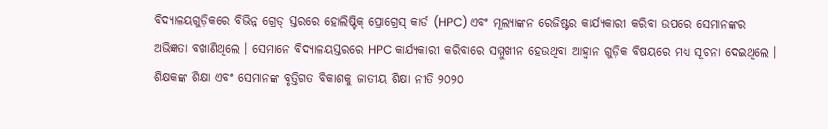ବିଦ୍ୟାଳୟଗୁଡ଼ିକରେ ବିଭିନ୍ନ ଗ୍ରେଡ୍ ସ୍ତରରେ ହୋଲିଷ୍ଟିକ୍ ପ୍ରୋଗ୍ରେସ୍ କାର୍ଡ (HPC) ଏବଂ ମୂଲ୍ୟାଙ୍କନ ରେଜିଷ୍ଟର କାର୍ଯ୍ୟକାରୀ କରିବା ଉପରେ ସେମାନଙ୍କର ଅଭିଜ୍ଞତା ବଖାଣିଥିଲେ । ସେମାନେ ବିଦ୍ୟାଳୟସ୍ତରରେ HPC କାର୍ଯ୍ୟକାରୀ କରିବାରେ ସମ୍ମୁଖୀନ ହେଉଥିବା ଆହ୍ବାନ ଗୁଡ଼ିକ ବିଷୟରେ ମଧ୍ୟ ସୂଚନା ଦେଇଥିଲେ । ଶିକ୍ଷକଙ୍କ ଶିକ୍ଷା ଏବଂ ସେମାନଙ୍କ ବୃତ୍ତିଗତ ବିକାଶକୁ ଜାତୀୟ ଶିକ୍ଷା ନୀତି ୨୦୨୦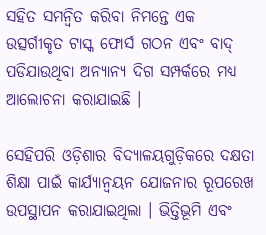ସହିତ ସମନ୍ୱିତ କରିବା ନିମନ୍ତେ ଏକ ଉତ୍ସର୍ଗୀକୃତ ଟାସ୍କ ଫୋର୍ସ ଗଠନ ଏବଂ ବାଦ୍ ପଡିଯାଉଥିବା ଅନ୍ୟାନ୍ୟ ଦିଗ ସମ୍ପର୍କରେ ମଧ୍ୟ ଆଲୋଚନା କରାଯାଇଛି ।

ସେହିପରି ଓଡ଼ିଶାର ବିଦ୍ୟାଳୟଗୁଡ଼ିକରେ ଦକ୍ଷତା ଶିକ୍ଷା ପାଇଁ କାର୍ଯ୍ୟାନ୍ୱୟନ ଯୋଜନାର ରୂପରେଖ ଉପସ୍ଥାପନ କରାଯାଇଥିଲା । ଭିତ୍ତିଭୂମି ଏବଂ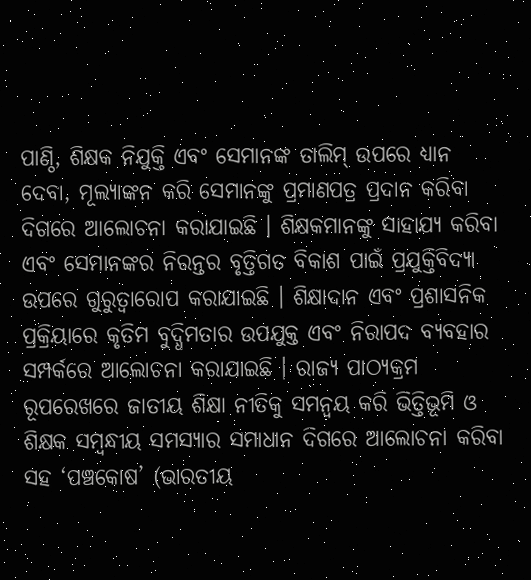ପାଣ୍ଠି, ଶିକ୍ଷକ ନିଯୁକ୍ତି ଏବଂ ସେମାନଙ୍କ ତାଲିମ୍ ଉପରେ ଧ୍ୟାନ ଦେବା, ମୂଲ୍ୟାଙ୍କନ କରି ସେମାନଙ୍କୁ ପ୍ରମାଣପତ୍ର ପ୍ରଦାନ କରିବା ଦିଗରେ ଆଲୋଚନା କରାଯାଇଛି । ଶିକ୍ଷକମାନଙ୍କୁ ସାହାଯ୍ୟ କରିବା ଏବଂ ସେମାନଙ୍କର ନିରନ୍ତର ବୃତ୍ତିଗତ ବିକାଶ ପାଇଁ ପ୍ରଯୁକ୍ତିବିଦ୍ୟା ଉପରେ ଗୁରୁତ୍ୱାରୋପ କରାଯାଇଛି । ଶିକ୍ଷାଦାନ ଏବଂ ପ୍ରଶାସନିକ ପ୍ରକ୍ରିୟାରେ କୃତିମ ବୁଦ୍ଧିମତାର ଉପଯୁକ୍ତ ଏବଂ ନିରାପଦ ବ୍ୟବହାର ସମ୍ପର୍କରେ ଆଲୋଚନା କରାଯାଇଛି । ରାଜ୍ୟ ପାଠ୍ୟକ୍ରମ ରୂପରେଖରେ ଜାତୀୟ ଶିକ୍ଷା ନୀତିକୁ ସମନ୍ବୟ କରି ଭିତ୍ତିଭୂମି ଓ ଶିକ୍ଷକ ସମ୍ବନ୍ଧୀୟ ସମସ୍ୟାର ସମାଧାନ ଦିଗରେ ଆଲୋଚନା କରିବା ସହ ‘ପଞ୍ଚକୋଷ’ (ଭାରତୀୟ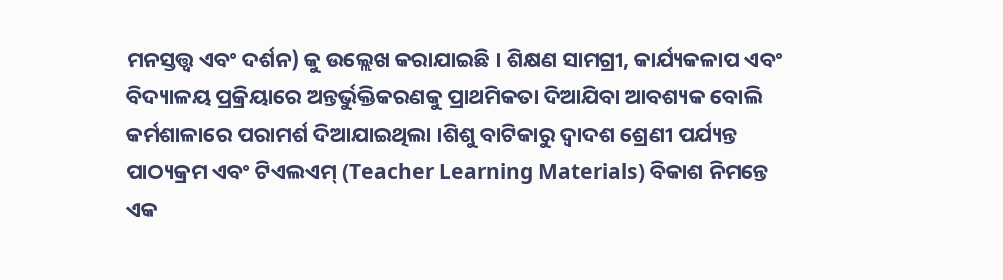ମନସ୍ତତ୍ତ୍ବ ଏବଂ ଦର୍ଶନ) କୁ ଉଲ୍ଲେଖ କରାଯାଇଛି । ଶିକ୍ଷଣ ସାମଗ୍ରୀ, କାର୍ଯ୍ୟକଳାପ ଏବଂ ବିଦ୍ୟାଳୟ ପ୍ରକ୍ରିୟାରେ ଅନ୍ତର୍ଭୁକ୍ତିକରଣକୁ ପ୍ରାଥମିକତା ଦିଆଯିବା ଆବଶ୍ୟକ ବୋଲି କର୍ମଶାଳାରେ ପରାମର୍ଶ ଦିଆଯାଇଥିଲା ।ଶିଶୁ ବାଟିକାରୁ ଦ୍ୱାଦଶ ଶ୍ରେଣୀ ପର୍ଯ୍ୟନ୍ତ ପାଠ୍ୟକ୍ରମ ଏବଂ ଟିଏଲଏମ୍ (Teacher Learning Materials) ବିକାଶ ନିମନ୍ତେ ଏକ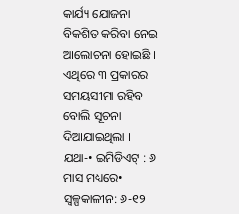କାର୍ଯ୍ୟ ଯୋଜନା ବିକଶିତ କରିବା ନେଇ ଆଲୋଚନା ହୋଇଛି । ଏଥିରେ ୩ ପ୍ରକାରର ସମୟସୀମା ରହିବ ବୋଲି ସୂଚନା ଦିଆଯାଇଥିଲା । ଯଥା-• ଇମିଡିଏଟ୍ : ୬ ମାସ ମଧ୍ୟରେ• ସ୍ୱଳ୍ପକାଳୀନ: ୬-୧୨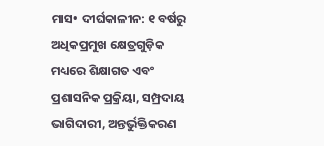ମାସ• ଦୀର୍ଘକାଳୀନ: ୧ ବର୍ଷରୁ ଅଧିକପ୍ରମୁଖ କ୍ଷେତ୍ରଗୁଡ଼ିକ ମଧ୍ୟରେ ଶିକ୍ଷାଗତ ଏବଂ ପ୍ରଶାସନିକ ପ୍ରକ୍ରିୟା, ସମ୍ପ୍ରଦାୟ ଭାଗିଦାରୀ, ଅନ୍ତର୍ଭୁକ୍ତିକରଣ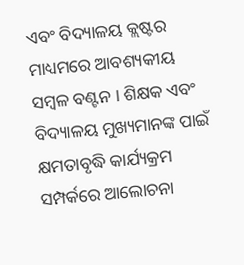ଏବଂ ବିଦ୍ୟାଳୟ କ୍ଲଷ୍ଟର ମାଧ୍ୟମରେ ଆବଶ୍ୟକୀୟ ସମ୍ବଳ ବଣ୍ଟନ । ଶିକ୍ଷକ ଏବଂ ବିଦ୍ୟାଳୟ ମୁଖ୍ୟମାନଙ୍କ ପାଇଁ କ୍ଷମତାବୃଦ୍ଧି କାର୍ଯ୍ୟକ୍ରମ ସମ୍ପର୍କରେ ଆଲୋଚନା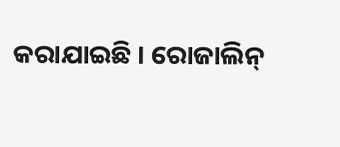କରାଯାଇଛି । ରୋଜାଲିନ୍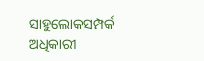ସାହୁଲୋକସମ୍ପର୍କ ଅଧିକାରୀ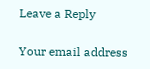Leave a Reply

Your email address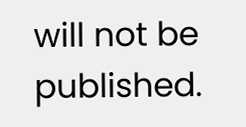will not be published.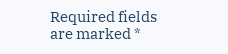Required fields are marked *